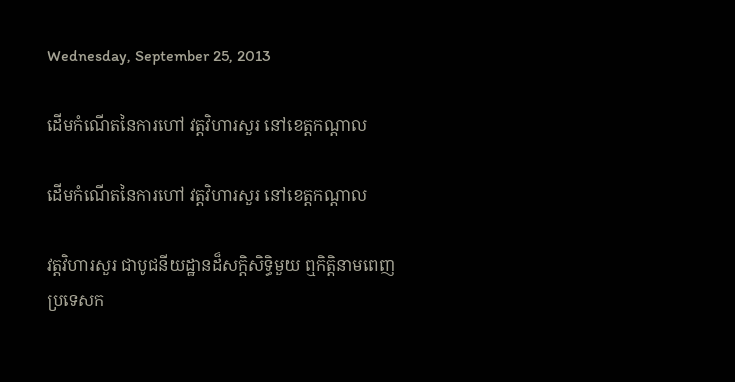Wednesday, September 25, 2013

ដើមកំណើតនៃការហៅ វត្តវិហារសួរ នៅខេត្តកណ្តាល

ដើមកំណើតនៃការហៅ វត្តវិហារសួរ នៅខេត្តកណ្តាល

វត្តវិហារសួរ ជាបូជនីយដ្ឋានដ៏សក្តិសិទ្ធិមួយ ឮកិត្តិនាមពេញប្រទេសក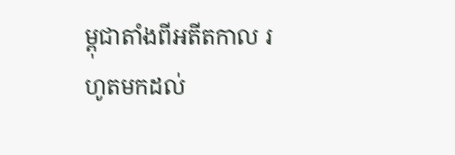ម្ពុជាតាំងពីអតីតកាល រហូតមកដល់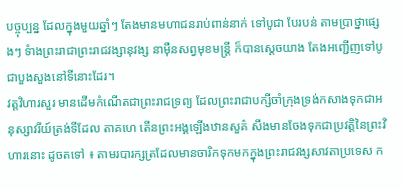បច្ចុប្បន្ន ដែលក្នុងមួយឆ្នាំៗ តែងមានមហាជនរាប់ពាន់នាក់ ទៅបូជា បែរបន់ តាមប្រាថ្នាផេ្សងៗ ទំាងព្រះរាជាព្រះរាជវង្សានុវង្ស នាម៉ឺនសព្វមុខមន្រ្តី ក៏បានសេ្តចយាង តែងអញ្ជើញទៅបូជាបួងសួងនៅទីនោះដែរ។
វត្តវិហារសួរ មានដើមកំណើតជាព្រះរាជទ្រព្យ ដែលព្រះរាជាបក្សីចាំក្រុងទ្រង់កសាងទុកជាអនុស្សាវរីយ៍ត្រង់ទីដែល តាគហេ តើនព្រះអង្គឡើងឋានសួគ៌‌ សឹងមានចែងទុកជាប្រវត្តិនៃព្រះវិហារនោះ ដូចតទៅ ៖ តាមរបារក្សត្រដែលមានចារិកទុកមកក្នុងព្រះរាជវង្សសាវតាប្រទេស ក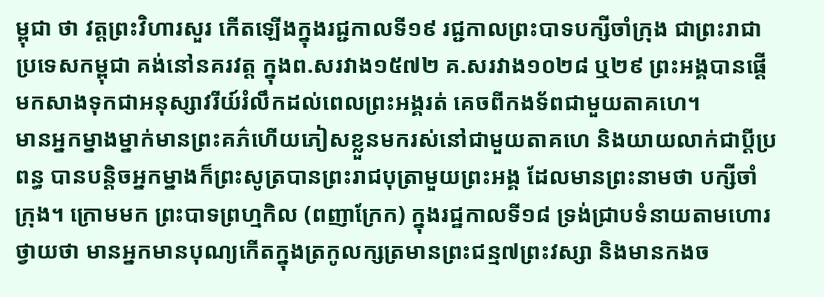ម្ពុជា ថា វត្តព្រះវិហារសួរ កើតឡើងក្នុងរជ្ជកាលទី១៩ រជ្ជកាលព្រះបាទបក្សីចាំក្រុង ជាព្រះរាជាប្រទេសកម្ពុជា គង់នៅនគរវត្ត ក្នុងព.សរវាង១៥៧២ គ.សរវាង១០២៨ ឬ២៩ ព្រះអង្គបានផ្តើមកសាងទុកជាអនុស្សាវរីយ៍រំលឹកដល់ពេលព្រះអង្គរត់ គេចពីកងទ័ពជាមួយតាគហេ។
មានអ្នកម្នាងម្នាក់មានព្រះគភ៌ហើយភៀសខ្លួនមករស់នៅជាមួយតាគហេ និងយាយលាក់ជាប្តីប្រពន្ធ បានបន្តិចអ្នកម្នាងក៏ព្រះសូត្របានព្រះរាជបុត្រាមួយព្រះអង្គ ដែលមានព្រះនាមថា បក្សីចាំក្រុង។ ក្រោមមក ព្រះបាទព្រហ្មកិល (ពញាក្រែក) ក្នុងរជ្ឋកាលទី១៨ ទ្រង់ជ្រាបទំនាយតាមហោរថ្វាយថា មានអ្នកមានបុណ្យកើតក្នុងត្រកូលក្សត្រមានព្រះជន្ម៧ព្រះវស្សា និងមានកងច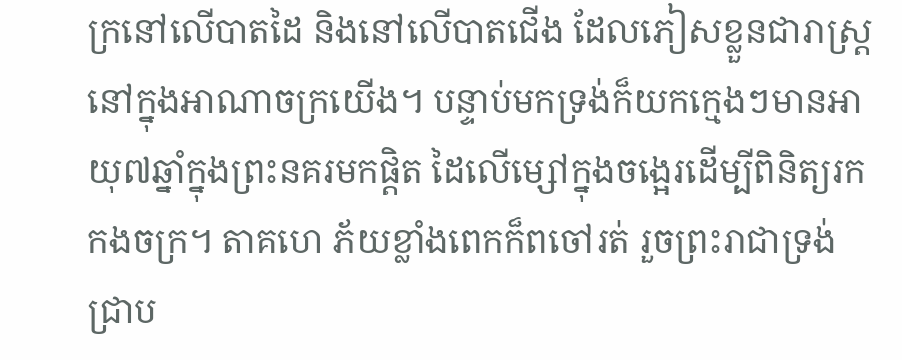ក្រនៅលើបាតដៃ និងនៅលើបាតជើង ដែលភៀសខ្លួនជារាស្ត្រនៅក្នុងអាណាចក្រយើង។ បន្ទាប់មកទ្រង់ក៏យកក្មេងៗមានអាយុ៧ឆ្នាំក្នុងព្រះនគរមកផ្តិត ដៃលើម្សៅក្នុងចង្អេរដើម្បីពិនិត្យរកកងចក្រ។ តាគហេ ភ័យខ្លាំងពេកក៏ពចៅរត់ រួចព្រះរាជាទ្រង់ជ្រាប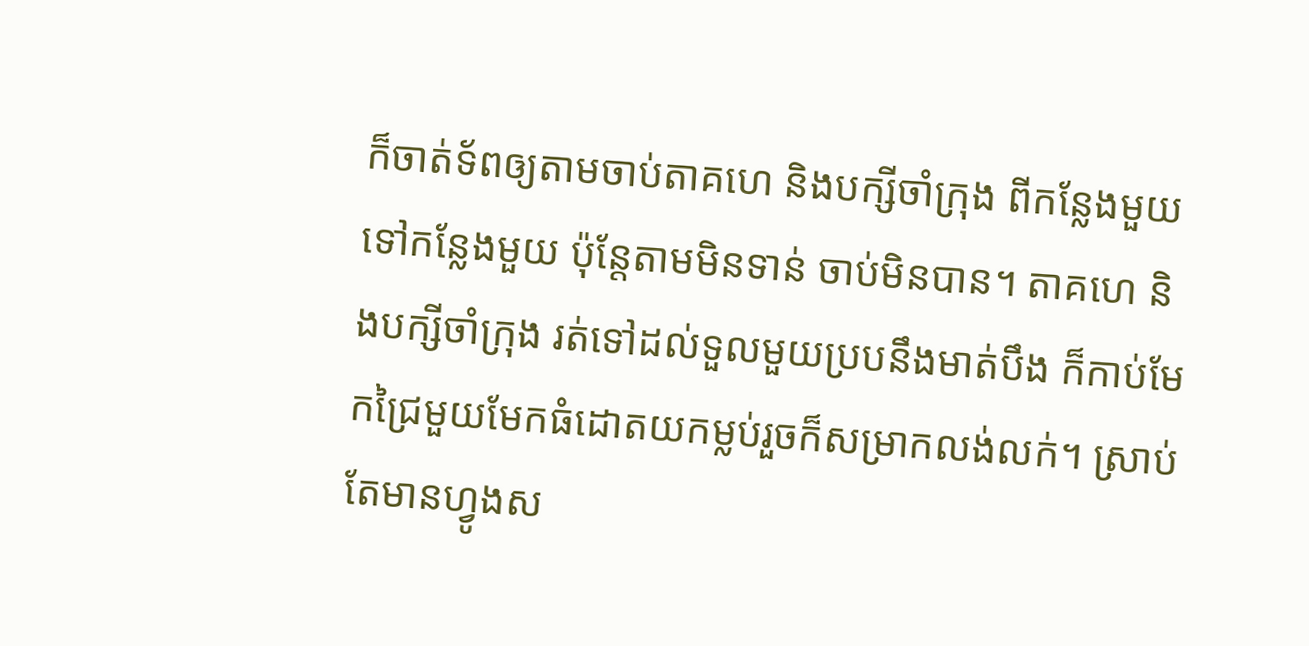ក៏ចាត់ទ័ពឲ្យតាមចាប់តាគហេ និងបក្សីចាំក្រុង ពីកន្លែងមួយទៅកន្លែងមួយ ប៉ុន្តែតាមមិនទាន់ ចាប់មិនបាន។ តាគហេ និងបក្សីចាំក្រុង រត់ទៅដល់ទួលមួយប្របនឹងមាត់បឹង ក៏កាប់មែកជ្រៃមួយមែកធំដោតយកម្លប់រួចក៏សម្រាកលង់លក់។ ស្រាប់តែមានហ្វូងស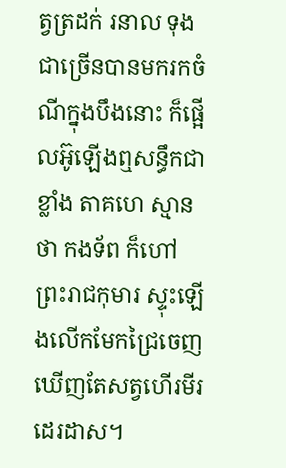ត្វត្រដក់ រនាល ទុង ជាច្រើនបានមករកចំណីក្នុងបឹងនោះ ក៏ផ្អើលអ៊ូឡើងឮសន្ធឹកជាខ្លាំង តាគហេ ស្មានថា កងទ័ព ក៏ហៅព្រះរាជកុមារ ស្ទុះឡើងលើកមែកជ្រៃចេញ ឃើញតែសត្វហើរមីរដេរដាស។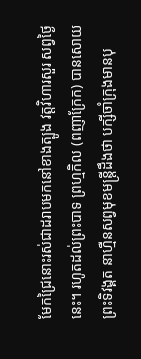មែកជ្រៃនោះរស់ជាដរាបមកនៅខាងត្បូង វត្តវិហារសួរ សព្វថ្ងៃនេះ។ រហូតដល់ព្រះបាទ ព្រហ្មកិល (ពញាក្រែក) បានសោយព្រះទិវង្គត នាហ្មឺនសព្វមុខមន្ត្រីដឹងថា បក្សីចាំក្រុងមានបុ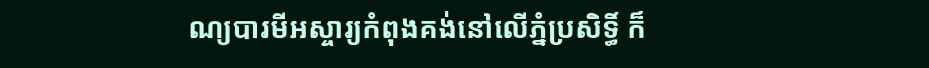ណ្យបារមីអស្ចារ្យកំពុងគង់នៅលើភ្នំប្រសិទ្ធិ៍ ក៏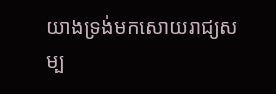យាងទ្រង់មកសោយរាជ្យសម្ប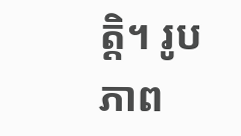ត្តិ។ រូបភាព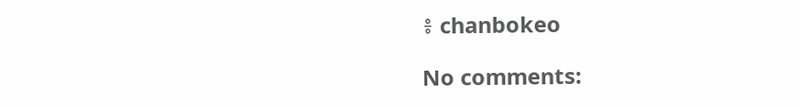៖ chanbokeo

No comments: